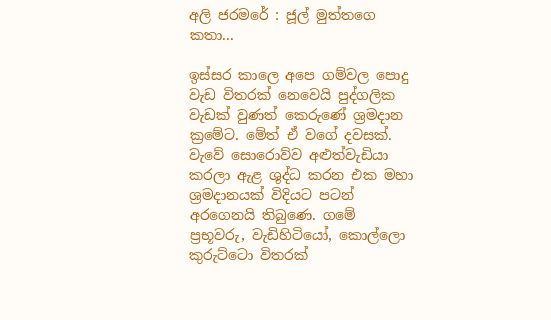අලි ජරමරේ : ජූල් මුත්තගෙ කතා...

ඉස්සර කාලෙ අපෙ ගම්වල පොදු වැඩ විතරක් නෙවෙයි පුද්ගලික වැඩක් වුණත් කෙරුණේ ශ්‍රමදාන ක්‍රමේට. මේත් ඒ වගේ දවසක්. වැවේ සොරොව්ව අළුත්වැඩියා කරලා ඇළ ශුද්ධ කරන එක මහා ශ්‍රමදානයක් විදියට පටන් අරගෙනයි තිබුණෙ. ගමේ ප්‍රභූවරු, වැඩිහිටියෝ, කොල්ලො කුරුට්ටො විතරක්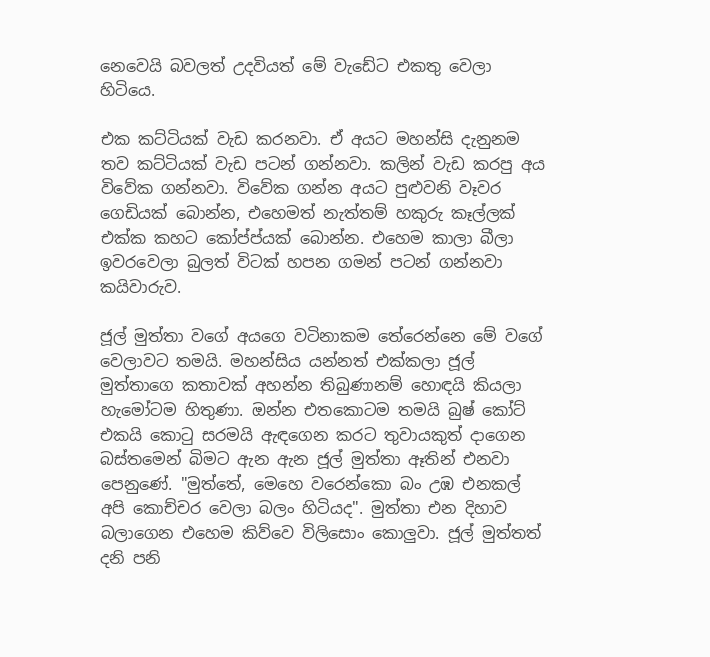නෙවෙයි බවලත් උදවියත් මේ වැඩේට එකතු වෙලා හිටියෙ.

එක කට්ටියක් වැඩ කරනවා. ඒ අයට මහන්සි දැනුනම තව කට්ටියක් වැඩ පටන් ගන්නවා. කලින් වැඩ කරපු අය විවේක ගන්නවා. විවේක ගන්න අයට පුළුවනි වෑවර ගෙඩියක් බොන්න, එහෙමත් නැත්තම් හකුරු කෑල්ලක් එක්ක කහට කෝප්ප්යක් බොන්න. එහෙම කාලා බීලා ඉවරවෙලා බුලත් විටක් හපන ගමන් පටන් ගන්නවා කයිවාරුව.

ජූල් මුත්තා වගේ අයගෙ වටිනාකම තේරෙන්නෙ මේ වගේ වෙලාවට තමයි. මහන්සිය යන්නත් එක්කලා ජූල් මුත්තාගෙ කතාවක් අහන්න තිබුණානම් හොඳයි කියලා හැමෝටම හිතුණා. ඔන්න එතකොටම තමයි බුෂ් කෝට් එකයි කොටු සරමයි ඇඳගෙන කරට තුවායකුත් දාගෙන බස්තමෙන් බිමට ඇන ඇන ජූල් මුත්තා ඈතින් එනවා පෙනුණේ. "මුත්තේ, මෙහෙ වරෙන්කො බං උඹ එනකල් අපි කොච්චර වෙලා බලං හිටියද". මුත්තා එන දිහාව බලාගෙන එහෙම කිව්වෙ විලිසොං කොලුවා. ජූල් මුත්තත් දනි පනි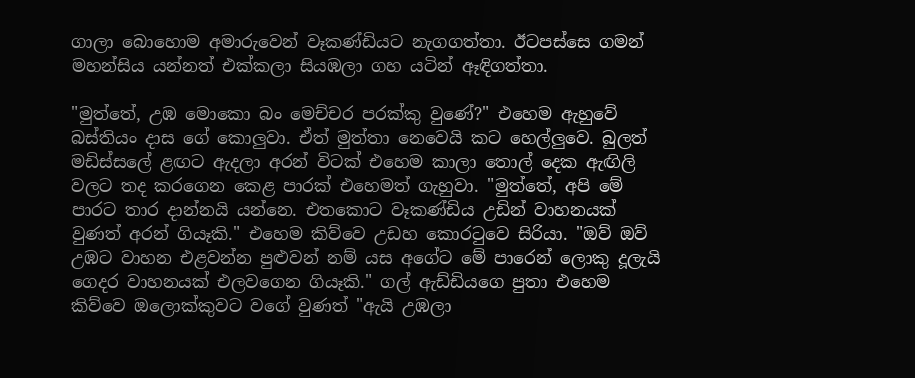ගාලා බොහොම අමාරුවෙන් වෑකණ්ඩියට නැගගත්තා. ඊටපස්සෙ ගමන් මහන්සිය යන්නත් එක්කලා සියඹලා ගහ යටින් ඈඳිගත්තා.

"මුත්තේ, උඹ මොකො බං මෙච්චර පරක්කු වුණේ?" එහෙම ඇහුවේ බස්තියං දාස ගේ කොලුවා. ඒත් මුත්තා නෙවෙයි කට හෙල්ලුවෙ. බුලත් මඩිස්සලේ ළඟට ඇදලා අරන් විටක් එහෙම කාලා තොල් දෙක ඇඟිලි වලට තද කරගෙන කෙළ පාරක් එහෙමත් ගැහුවා. "මුත්තේ, අපි මේ පාරට තාර දාන්නයි යන්නෙ. එතකොට වෑකණ්ඩිය උඩින් වාහනයක් වුණත් අරන් ගියෑකි." එහෙම කිව්වෙ උඩහ කොරටුවෙ සිරියා. "ඔව් ඔව් උඹට වාහන එළවන්න පුළුවන් නම් යස අගේට මේ පාරෙන් ලොකු දූලැයි ගෙදර වාහනයක් එලවගෙන ගියෑකි." ගල් ඇඩ්ඩියගෙ පුතා එහෙම කිව්වෙ ඔලොක්කුවට වගේ වුණත් "ඇයි උඹලා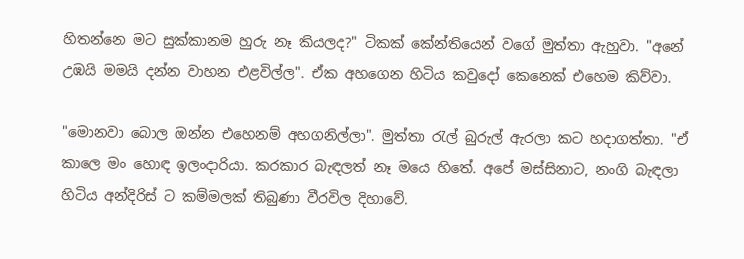හිතන්නෙ මට සුක්කානම හුරු නෑ කියලද?" ටිකක් කේන්තියෙන් වගේ මුත්තා ඇහුවා. "අනේ උඹයි මමයි දන්න වාහන එළවිල්ල". ඒක අහගෙන හිටිය කවුදෝ කෙනෙක් එහෙම කිව්වා.

"මොනවා බොල ඔන්න එහෙනම් අහගනිල්ලා". මුත්තා රැල් බුරුල් ඇරලා කට හදාගත්තා. "ඒ කාලෙ මං හොඳ ඉලංදාරියා. කරකාර බැඳලත් නෑ මයෙ හිතේ. අපේ මස්සිනාට, නංගි බැඳලා හිටිය අන්දිරිස් ට කම්මලක් තිබුණා වීරවිල දිහාවේ.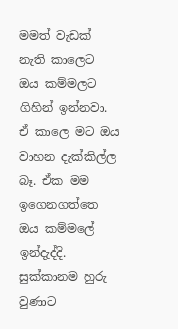මමත් වැඩක් නැති කාලෙට ඔය කම්මලට ගිහින් ඉන්නවා. ඒ කාලෙ මට ඔය වාහන දැක්කිල්ල බෑ. ඒක මම ඉගෙනගත්තෙ ඔය කම්මලේ ඉන්දැද්දි. සුක්කානම හුරු වුණාට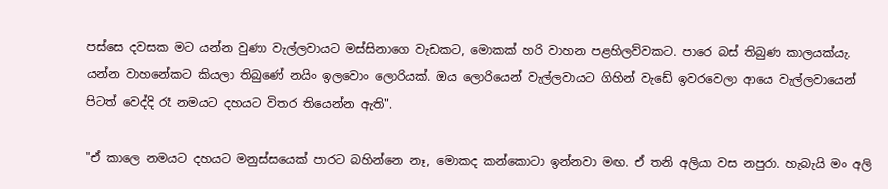පස්සෙ දවසක මට යන්න වුණා වැල්ලවායට මස්සිනාගෙ වැඩකට, මොකක් හරි වාහන පළහිලව්වකට. පාරෙ බස් තිබුණ කාලයක්යැ. යන්න වාහනේකට කියලා තිබුණේ නයිං ඉලවොං ලොරියක්. ඔය ලොරියෙන් වැල්ලවායට ගිහින් වැඩේ ඉවරවෙලා ආයෙ වැල්ලවායෙන් පිටත් වෙද්දි රෑ නමයට දහයට විතර තියෙන්න ඇති".

"ඒ කාලෙ නමයට දහයට මනුස්සයෙක් පාරට බහින්නෙ නෑ, මොකද කන්කොටා ඉන්නවා මඟ. ඒ තනි අලියා වස නපුරා. හැබැයි මං අලි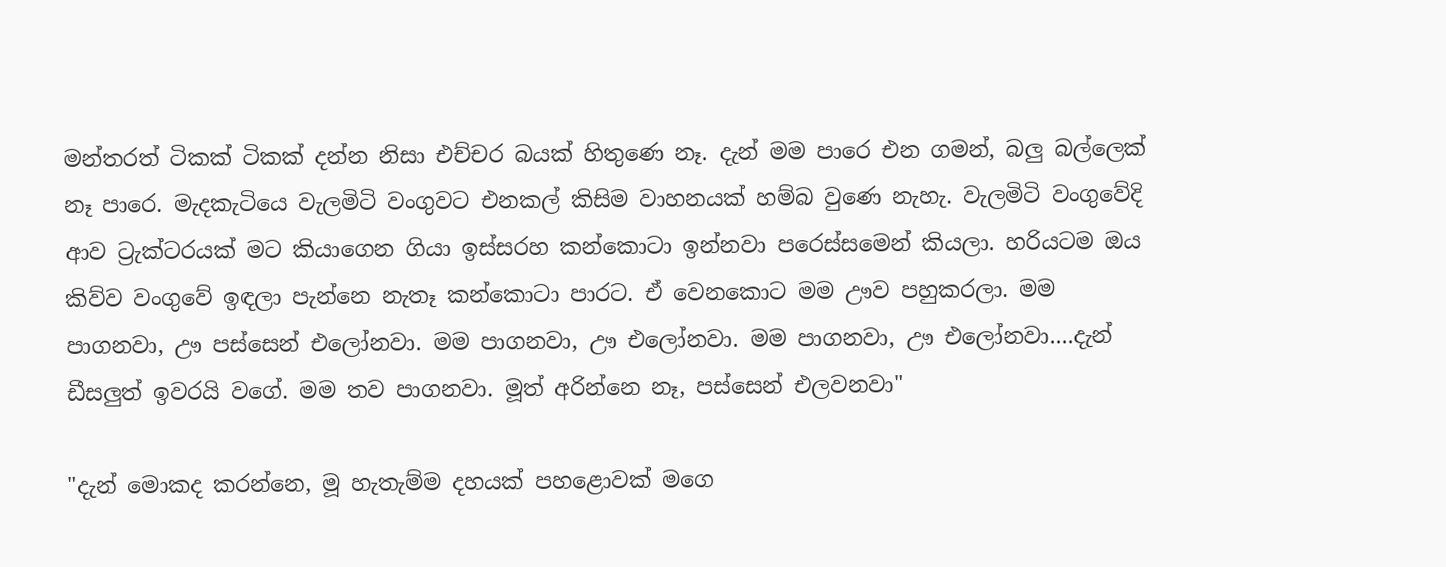මන්තරත් ටිකක් ටිකක් දන්න නිසා එච්චර බයක් හිතුණෙ නෑ. දැන් මම පාරෙ එන ගමන්, බලු බල්ලෙක් නෑ පාරෙ. මැදකැටියෙ වැලමිටි වංගුවට එනකල් කිසිම වාහනයක් හම්බ වුණෙ නැහැ. වැලමිටි වංගුවේදි ආව ට්‍රැක්ටරයක් මට කියාගෙන ගියා ඉස්සරහ කන්කොටා ඉන්නවා පරෙස්සමෙන් කියලා. හරියටම ඔය කිව්ව වංගුවේ ඉඳලා පැන්නෙ නැතෑ කන්කොටා පාරට. ඒ වෙනකොට මම ඌව පහුකරලා. මම පාගනවා, ඌ පස්සෙන් එලෝනවා. මම පාගනවා, ඌ එලෝනවා. මම පාගනවා, ඌ එලෝනවා....දැන් ඩීසලුත් ඉවරයි වගේ. මම තව පාගනවා. මූත් අරින්නෙ නෑ, පස්සෙන් එලවනවා"

"දැන් මොකද කරන්නෙ, මූ හැතැම්ම දහයක් පහළොවක් මගෙ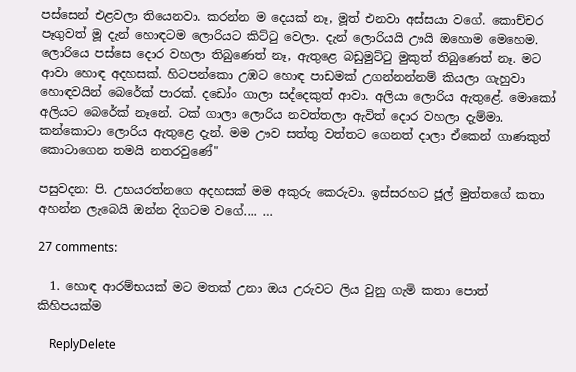පස්සෙන් එළවලා තියෙනවා. කරන්න ම දෙයක් නෑ, මූත් එනවා අස්සයා වගේ. කොච්චර පෑගුවත් මූ දැන් හොඳටම ලොරියට කිට්ටු වෙලා. දැන් ලොරියයි ඌයි ඔහොම මෙහෙම. ලොරියෙ පස්සෙ දොර වහලා තිබුණෙත් නෑ, ඇතුළෙ බඩුමුට්ටු මුකුත් තිබුණෙත් නෑ. මට ආවා හොඳ අදහසක්. හිටපන්කො උඹට හොඳ පාඩමක් උගන්නන්නම් කියලා ගැහුවා හොඳවයින් බෙරේක් පාරක්. දඩෝං ගාලා සද්දෙකුත් ආවා. අලියා ලොරිය ඇතුළේ. මොකෝ අලියට බෙරේක් නෑනේ. ටක් ගාලා ලොරිය නවත්තලා ඇවිත් දොර වහලා දැම්මා. කන්කොටා ලොරිය ඇතුළෙ දැන්. මම ඌව සත්තු වත්තට ගෙනත් දාලා ඒකෙන් ගාණකුත් කොටාගෙන තමයි නතරවුණේ"

පසුවදන: පි. උභයරත්නගෙ අදහසක් මම අකුරු කෙරුවා. ඉස්සරහට ජූල් මුත්තගේ කතා අහන්න ලැබෙයි ඔන්න දිගටම වගේ.... …

27 comments:

  1. හොඳ ආරම්භයක් මට මතක් උනා ඔය උරුවට ලිය වුනු ගැමි කතා පොත් කිහිපයක්ම

    ReplyDelete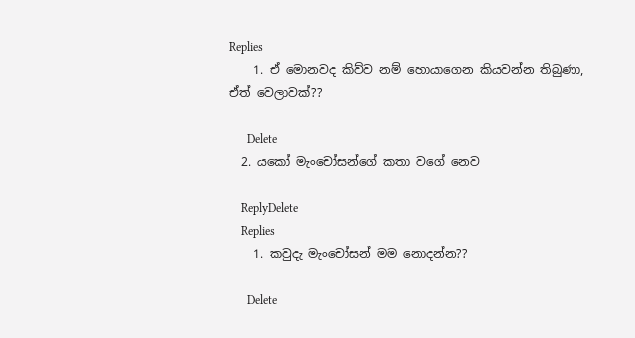Replies
    1. ඒ මොනවද කිව්ව නම් හොයාගෙන කියවන්න තිබුණා, ඒත් වෙලාවක්??

      Delete
  2. යකෝ මැංචෝසන්ගේ කතා වගේ නෙව

    ReplyDelete
    Replies
    1. කවුදැ මැංචෝසන් මම නොදන්න??

      Delete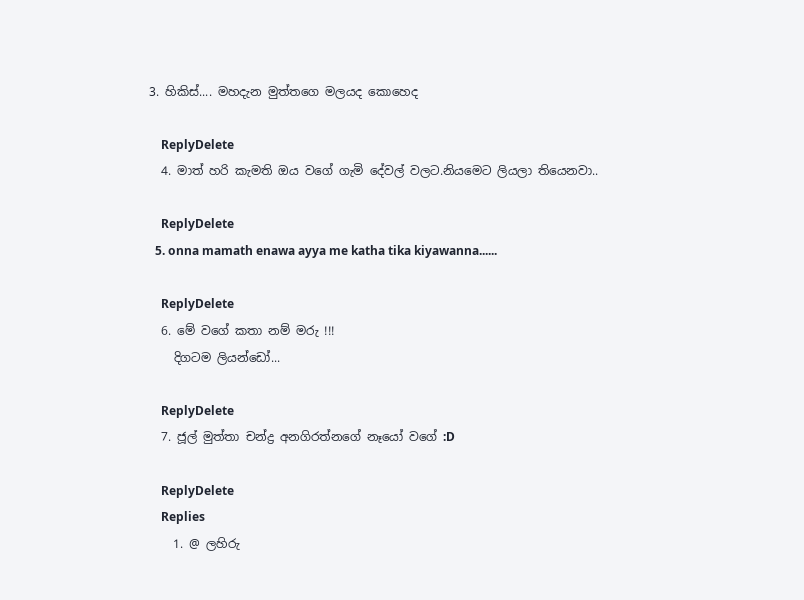3. හිකිස්.... මහදැන මුත්තගෙ මලයද කොහෙද

    ReplyDelete
  4. මාත් හරි කැමති ඔය වගේ ගැමි දේවල් වලට.නියමෙට ලියලා තියෙනවා..

    ReplyDelete
  5. onna mamath enawa ayya me katha tika kiyawanna......

    ReplyDelete
  6. මේ වගේ කතා නම් මරු !!!
    දිගටම ලියන්ඩෝ...

    ReplyDelete
  7. ජූල් මුත්තා චන්ද්‍ර අනගිරත්නගේ නෑයෝ වගේ :D

    ReplyDelete
    Replies
    1. @ ලහිරු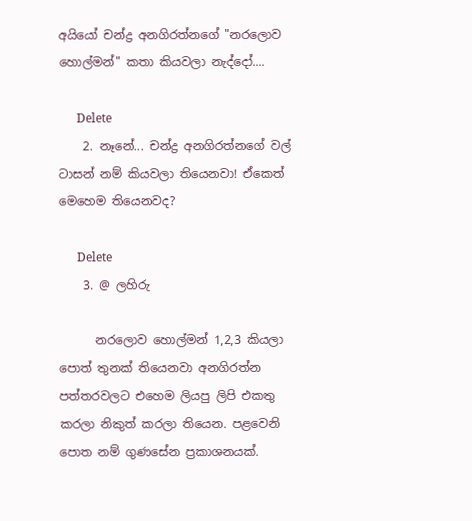අයියෝ චන්ද්‍ර අනගිරත්නගේ "නරලොව හොල්මන්" කතා කියවලා නැද්දෝ....

      Delete
    2. නෑනේ... චන්ද්‍ර අනගිරත්නගේ වල් ටාසන් නම් කියවලා තියෙනවා! ඒකෙත් මෙහෙම තියෙනවද?

      Delete
    3. @ ලහිරු

      නරලොව හොල්මන් 1,2,3 කියලා පොත් තුනක් තියෙනවා අනගිරත්න පත්තරවලට එහෙම ලියපු ලිපි එකතු කරලා නිකුත් කරලා තියෙන. පළවෙනි පොත නම් ගුණසේන ප්‍රකාශනයක්.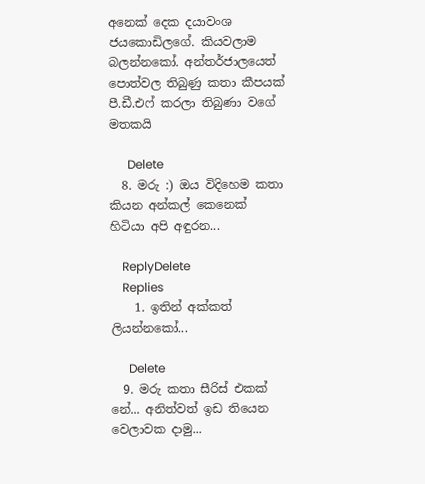අනෙක් දෙක දයාවංශ ජයකොඩිලගේ. කියවලාම බලන්නකෝ. අන්තර්ජාලයෙත් පොත්වල තිබුණු කතා කීපයක් පී.ඩී.එෆ් කරලා තිබුණා වගේ මතකයි

      Delete
  8. මරු :) ඔය විදිහෙම කතා කියන අන්කල් කෙනෙක් හිටියා අපි අඳුරන...

    ReplyDelete
    Replies
    1. ඉතින් අක්කත් ලියන්නකෝ...

      Delete
  9. මරු කතා සීරිස් එකක් නේ... අනිත්වත් ඉඩ තියෙන වෙලාවක දාමු...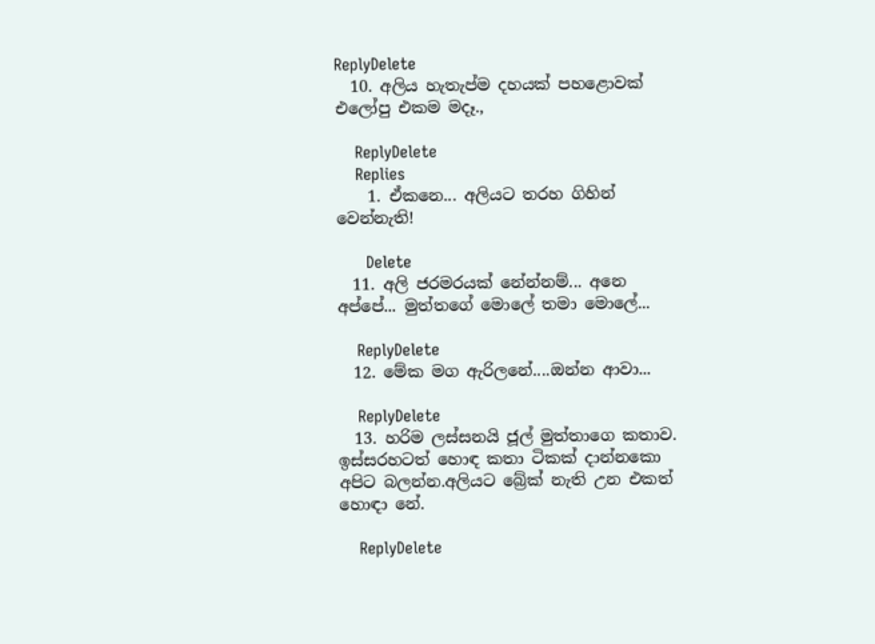ReplyDelete
  10. අලිය හැතැප්ම දහයක් පහළොවක් එලෝපු එකම මදෑ.,

    ReplyDelete
    Replies
    1. ඒකනෙ... අලියට තරහ ගිහින් වෙන්නැති!

      Delete
  11. අලි ජරමරයක් නේන්නම්... අනෙ අප්පේ... මුත්තගේ මොලේ තමා මොලේ...

    ReplyDelete
  12. මේක මග ඇරිලනේ....ඔන්න ආවා...

    ReplyDelete
  13. හරිම ලස්සනයි ජූල් මුත්තාගෙ කතාව. ඉස්සරහටත් හොඳ කතා ටිකක් දාන්නකො අපිට බලන්න.අලියට බ්‍රේක් නැති උන එකත් හොඳා නේ.

    ReplyDelete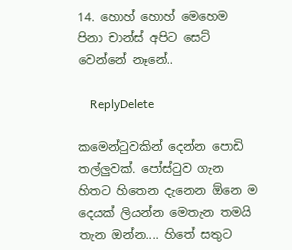14. හොහ් හොහ් මෙහෙම පිනා චාන්ස් අපිට සෙට් වෙන්නේ නෑනේ..

    ReplyDelete

කමෙන්ටුවකින් දෙන්න පොඩි තල්ලුවක්. පෝස්ටුව ගැන හිතට හිතෙන දැනෙන ඕනෙ ම දෙයක් ලියන්න මෙතැන තමයි තැන ඔන්න.... හිතේ සතුට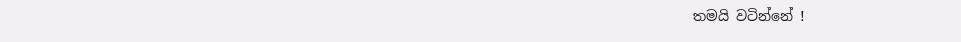තමයි වටින්නේ !